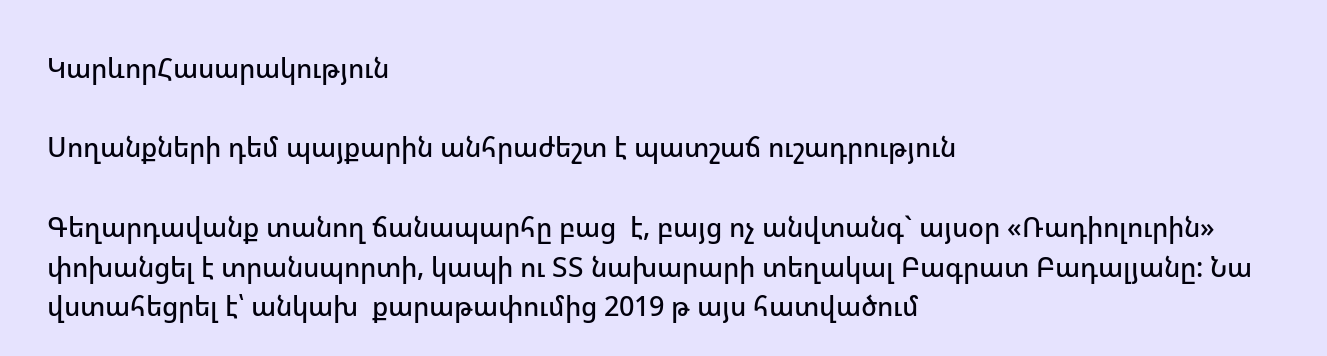ԿարևորՀասարակություն

Սողանքների դեմ պայքարին անհրաժեշտ է պատշաճ ուշադրություն

Գեղարդավանք տանող ճանապարհը բաց  է, բայց ոչ անվտանգ` այսօր «Ռադիոլուրին»  փոխանցել է տրանսպորտի, կապի ու ՏՏ նախարարի տեղակալ Բագրատ Բադալյանը: Նա վստահեցրել է՝ անկախ  քարաթափումից 2019 թ այս հատվածում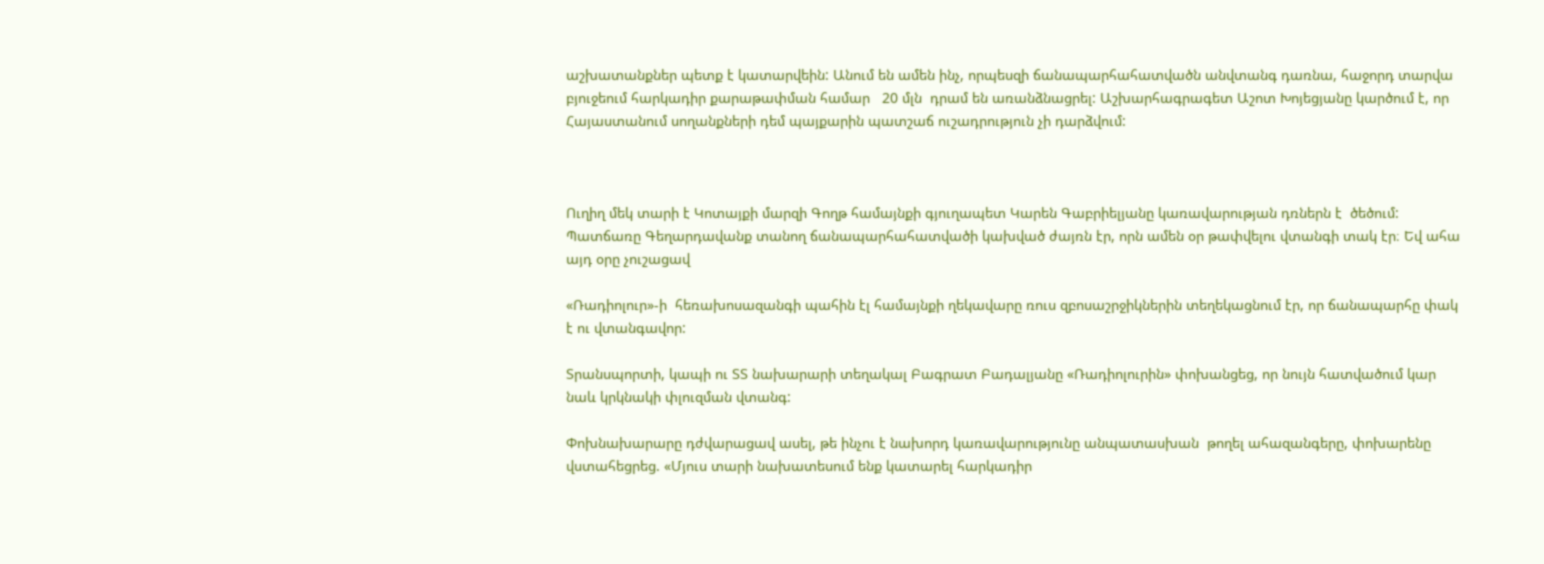աշխատանքներ պետք է կատարվեին: Անում են ամեն ինչ, որպեսզի ճանապարհահատվածն անվտանգ դառնա, հաջորդ տարվա բյուջեում հարկադիր քարաթափման համար   20 մլն  դրամ են առանձնացրել: Աշխարհագրագետ Աշոտ Խոյեցյանը կարծում է, որ  Հայաստանում սողանքների դեմ պայքարին պատշաճ ուշադրություն չի դարձվում:



Ուղիղ մեկ տարի է Կոտայքի մարզի Գողթ համայնքի գյուղապետ Կարեն Գաբրիելյանը կառավարության դռներն է  ծեծում: Պատճառը Գեղարդավանք տանող ճանապարհահատվածի կախված ժայռն էր, որն ամեն օր թափվելու վտանգի տակ էր։ Եվ ահա այդ օրը չուշացավ

«Ռադիոլուր»-ի  հեռախոսազանգի պահին էլ համայնքի ղեկավարը ռուս զբոսաշրջիկներին տեղեկացնում էր, որ ճանապարհը փակ է ու վտանգավոր:

Տրանսպորտի, կապի ու ՏՏ նախարարի տեղակալ Բագրատ Բադալյանը «Ռադիոլուրին» փոխանցեց, որ նույն հատվածում կար նաև կրկնակի փլուզման վտանգ:

Փոխնախարարը դժվարացավ ասել, թե ինչու է նախորդ կառավարությունը անպատասխան  թողել ահազանգերը, փոխարենը վստահեցրեց. «Մյուս տարի նախատեսում ենք կատարել հարկադիր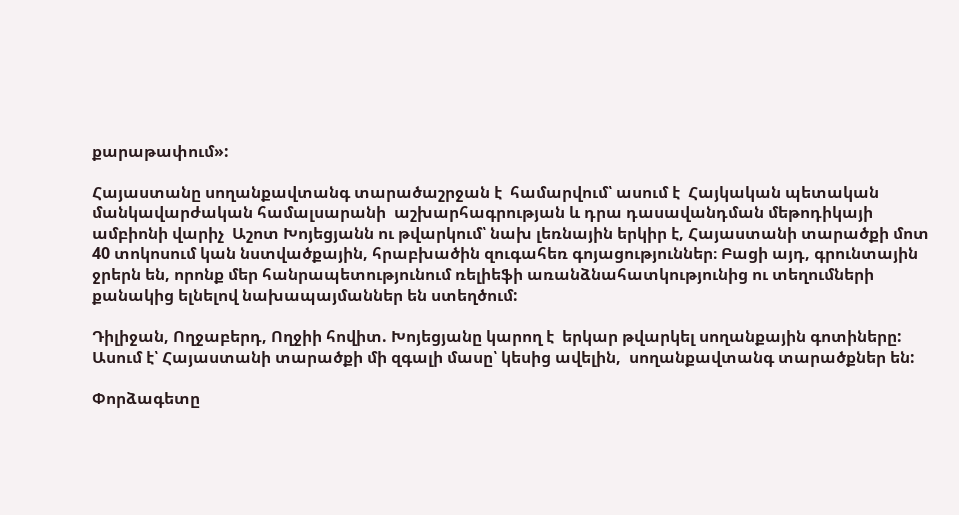քարաթափում»:

Հայաստանը սողանքավտանգ տարածաշրջան է  համարվում՝ ասում է  Հայկական պետական մանկավարժական համալսարանի  աշխարհագրության և դրա դասավանդման մեթոդիկայի ամբիոնի վարիչ  Աշոտ Խոյեցյանն ու թվարկում՝ նախ լեռնային երկիր է, Հայաստանի տարածքի մոտ 40 տոկոսում կան նստվածքային, հրաբխածին զուգահեռ գոյացություններ։ Բացի այդ, գրունտային ջրերն են, որոնք մեր հանրապետությունում ռելիեֆի առանձնահատկությունից ու տեղումների քանակից ելնելով նախապայմաններ են ստեղծում:

Դիլիջան, Ողջաբերդ, Ողջիի հովիտ. Խոյեցյանը կարող է  երկար թվարկել սողանքային գոտիները: Ասում է՝ Հայաստանի տարածքի մի զգալի մասը՝ կեսից ավելին,  սողանքավտանգ տարածքներ են:

Փորձագետը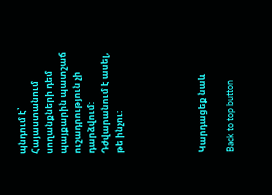պնդում է՝ Հայաստանում սողանքների դեմ պայքարին պատշաճ ուշադրություն չի դարձվում: Դժվարանում է ասել, թե ինչու:





Կարդացեք նաև

Back to top button